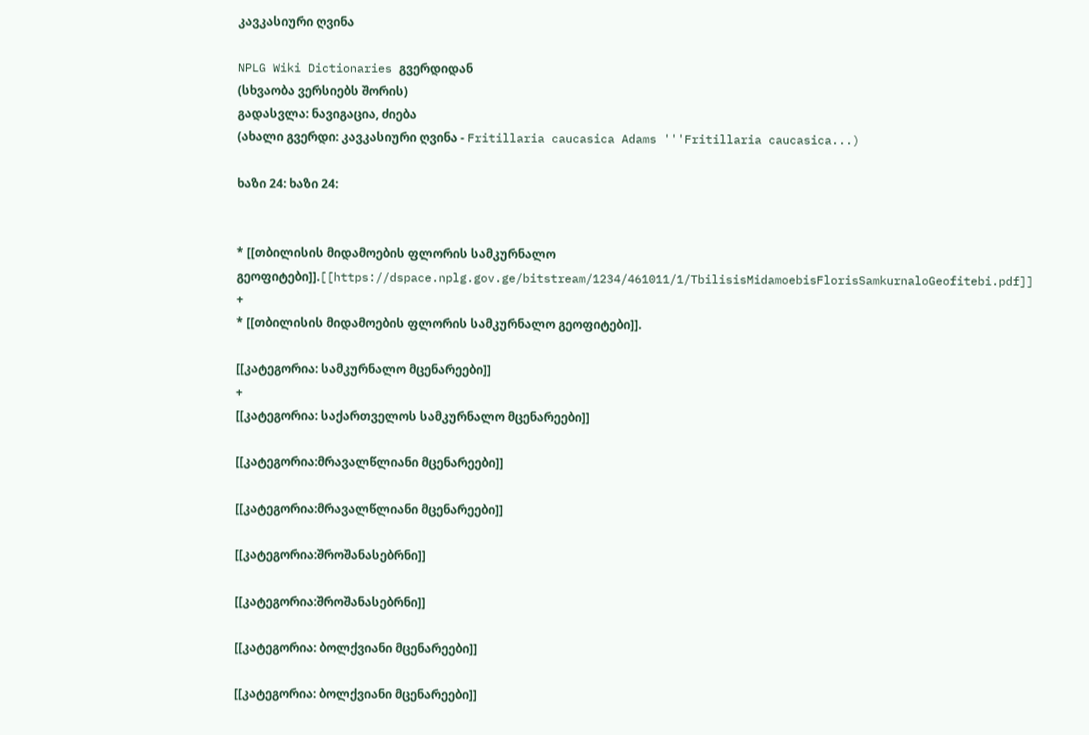კავკასიური ღვინა

NPLG Wiki Dictionaries გვერდიდან
(სხვაობა ვერსიებს შორის)
გადასვლა: ნავიგაცია, ძიება
(ახალი გვერდი: კავკასიური ღვინა - Fritillaria caucasica Adams '''Fritillaria caucasica...)

ხაზი 24: ხაზი 24:


* [[თბილისის მიდამოების ფლორის სამკურნალო გეოფიტები]].[[https://dspace.nplg.gov.ge/bitstream/1234/461011/1/TbilisisMidamoebisFlorisSamkurnaloGeofitebi.pdf]]
+
* [[თბილისის მიდამოების ფლორის სამკურნალო გეოფიტები]].

[[კატეგორია: სამკურნალო მცენარეები]]
+
[[კატეგორია: საქართველოს სამკურნალო მცენარეები]]

[[კატეგორია:მრავალწლიანი მცენარეები]]

[[კატეგორია:მრავალწლიანი მცენარეები]]

[[კატეგორია:შროშანასებრნი]]

[[კატეგორია:შროშანასებრნი]]

[[კატეგორია: ბოლქვიანი მცენარეები]]

[[კატეგორია: ბოლქვიანი მცენარეები]]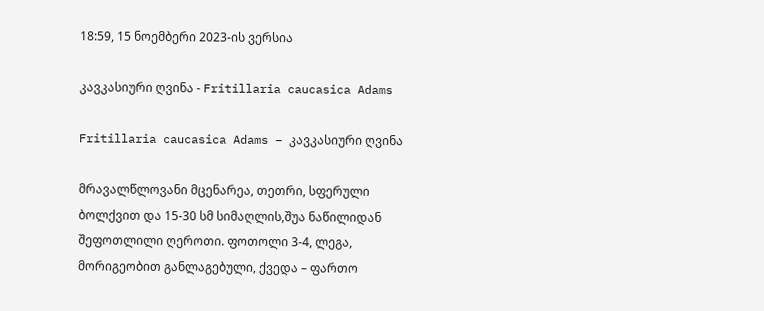18:59, 15 ნოემბერი 2023-ის ვერსია

კავკასიური ღვინა - Fritillaria caucasica Adams

Fritillaria caucasica Adams – კავკასიური ღვინა

მრავალწლოვანი მცენარეა, თეთრი, სფერული ბოლქვით და 15-30 სმ სიმაღლის,შუა ნაწილიდან შეფოთლილი ღეროთი. ფოთოლი 3-4, ლეგა, მორიგეობით განლაგებული, ქვედა – ფართო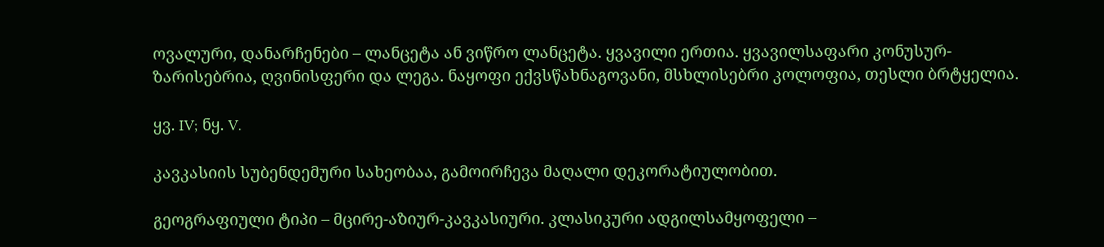ოვალური, დანარჩენები – ლანცეტა ან ვიწრო ლანცეტა. ყვავილი ერთია. ყვავილსაფარი კონუსურ-ზარისებრია, ღვინისფერი და ლეგა. ნაყოფი ექვსწახნაგოვანი, მსხლისებრი კოლოფია, თესლი ბრტყელია.

ყვ. IV; ნყ. V.

კავკასიის სუბენდემური სახეობაა, გამოირჩევა მაღალი დეკორატიულობით.

გეოგრაფიული ტიპი – მცირე-აზიურ-კავკასიური. კლასიკური ადგილსამყოფელი –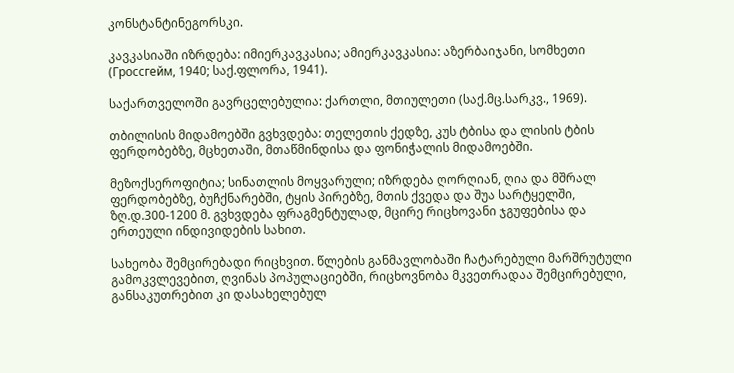კონსტანტინეგორსკი.

კავკასიაში იზრდება: იმიერკავკასია; ამიერკავკასია: აზერბაიჯანი, სომხეთი (Гроссгейм, 1940; საქ.ფლორა, 1941).

საქართველოში გავრცელებულია: ქართლი, მთიულეთი (საქ.მც.სარკვ., 1969).

თბილისის მიდამოებში გვხვდება: თელეთის ქედზე, კუს ტბისა და ლისის ტბის ფერდობებზე, მცხეთაში, მთაწმინდისა და ფონიჭალის მიდამოებში.

მეზოქსეროფიტია; სინათლის მოყვარული; იზრდება ღორღიან, ღია და მშრალ ფერდობებზე, ბუჩქნარებში, ტყის პირებზე, მთის ქვედა და შუა სარტყელში, ზღ.დ.300-1200 მ. გვხვდება ფრაგმენტულად, მცირე რიცხოვანი ჯგუფებისა და ერთეული ინდივიდების სახით.

სახეობა შემცირებადი რიცხვით. წლების განმავლობაში ჩატარებული მარშრუტული გამოკვლევებით, ღვინას პოპულაციებში, რიცხოვნობა მკვეთრადაა შემცირებული, განსაკუთრებით კი დასახელებულ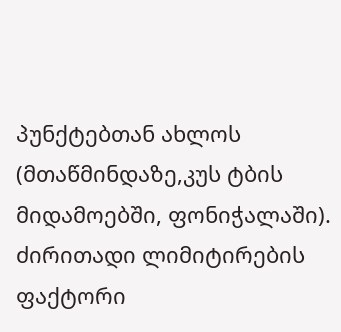პუნქტებთან ახლოს (მთაწმინდაზე,კუს ტბის მიდამოებში, ფონიჭალაში). ძირითადი ლიმიტირების ფაქტორი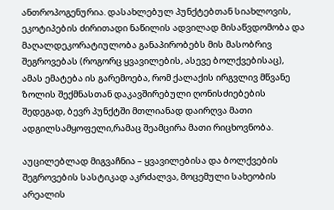ანთროპოგენურია. დასახლებულ პუნქტებთან სიახლოვის, ეკოტიპების ძირითადი ნაწილის ადვილად მისაწვდომობა და მაღალდეკორატიულობა განაპირობებს მის მასობრივ შეგროვებას (როგორც ყვავილების, ასევე ბოლქვებისაც), ამას ემატება ის გარემოება, რომ ქალაქის ირგვლივ მწვანე ზოლის შექმნასთან დაკავშირებული ღონისძიებების შედეგად, ბევრ პუნქტში მთლიანად დაირღვა მათი ადგილსამყოფელი,რამაც შეამცირა მათი რიცხოვნობა.

აუცილებლად მიგვაჩნია – ყვავილებისა და ბოლქვების შეგროვების სასტიკად აკრძალვა, მოცემული სახეობის არეალის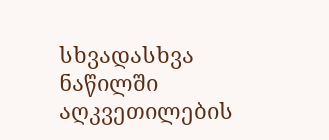სხვადასხვა ნაწილში აღკვეთილების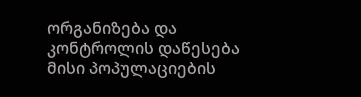ორგანიზება და კონტროლის დაწესება მისი პოპულაციების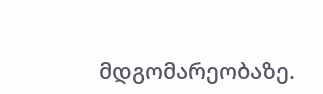მდგომარეობაზე.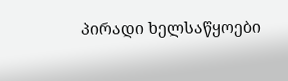პირადი ხელსაწყოები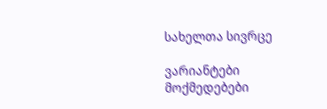სახელთა სივრცე

ვარიანტები
მოქმედებები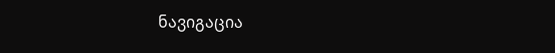ნავიგაცია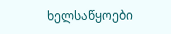ხელსაწყოები